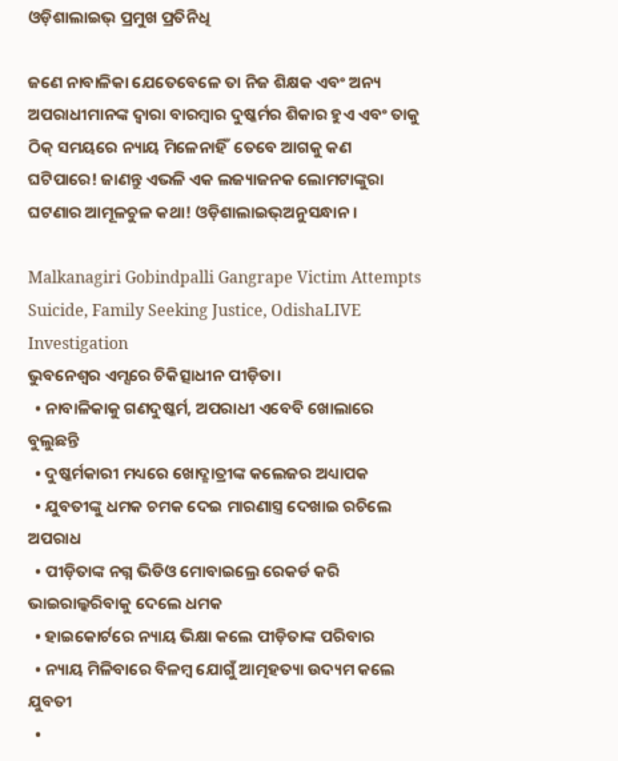ଓଡ଼ିଶାଲାଇଭ୍ ପ୍ରମୁଖ ପ୍ରତିନିଧି

ଜଣେ ନାବାଳିକା ଯେତେବେଳେ ତା ନିଜ ଶିକ୍ଷକ ଏବଂ ଅନ୍ୟ ଅପରାଧୀମାନଙ୍କ ଦ୍ୱାରା ବାରମ୍ବାର ଦୁଷ୍କର୍ମର ଶିକାର ହୁଏ ଏବଂ ତାକୁ ଠିକ୍ ସମୟରେ ନ୍ୟାୟ ମିଳେନାହିଁ  ତେବେ ଆଗକୁ କଣ ଘଟିପାରେ! ଜାଣନ୍ତୁ ଏଭଳି ଏକ ଲଜ୍ୟାଜନକ ଲୋମଟାଙ୍କୁରା ଘଟଣାର ଆମୂଳଚୁଳ କଥା! ଓଡ଼ିଶାଲାଇଭ୍ଅନୁସନ୍ଧାନ।

Malkanagiri Gobindpalli Gangrape Victim Attempts Suicide, Family Seeking Justice, OdishaLIVE Investigation
ଭୁବନେଶ୍ୱର ଏମ୍ସରେ ଚିକିତ୍ସାଧୀନ ପୀଡ଼ିତା।
  • ନାବାଳିକାକୁ ଗଣଦୁଷ୍କର୍ମ, ଅପରାଧୀ ଏବେବି ଖୋଲାରେ ବୁଲୁଛନ୍ତି
  • ଦୁଷ୍କର୍ମକାରୀ ମଧ୍ୟରେ ଖୋଦ୍ଛାତ୍ରୀଙ୍କ କଲେଜର ଅଧ୍ୟାପକ
  • ଯୁବତୀଙ୍କୁ ଧମକ ଚମକ ଦେଇ ମାରଣାସ୍ତ୍ର ଦେଖାଇ ରଚିଲେ ଅପରାଧ
  • ପୀଡ଼ିତାଙ୍କ ନଗ୍ନ ଭିଡିଓ ମୋବାଇଲ୍ରେ ରେକର୍ଡ କରି ଭାଇରାଲ୍କରିବାକୁ ଦେଲେ ଧମକ
  • ହାଇକୋର୍ଟରେ ନ୍ୟାୟ ଭିକ୍ଷା କଲେ ପୀଡ଼ିତାଙ୍କ ପରିବାର
  • ନ୍ୟାୟ ମିଳିବାରେ ବିଳମ୍ବ ଯୋଗୁଁ ଆତ୍ମହତ୍ୟା ଉଦ୍ୟମ କଲେ ଯୁବତୀ
  •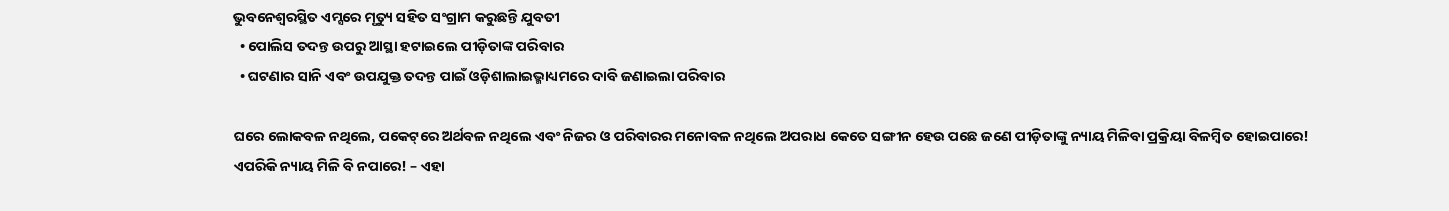ଭୁବନେଶ୍ୱରସ୍ଥିତ ଏମ୍ସରେ ମୃତ୍ୟୁ ସହିତ ସଂଗ୍ରାମ କରୁଛନ୍ତି ଯୁବତୀ
  • ପୋଲିସ ତଦନ୍ତ ଉପରୁ ଆସ୍ଥା ହଟାଇଲେ ପୀଡ଼ିତାଙ୍କ ପରିବାର
  • ଘଟଣାର ସାନି ଏବଂ ଉପଯୁକ୍ତ ତଦନ୍ତ ପାଇଁ ଓଡ଼ିଶାଲାଇଭ୍ମାଧ୍ୟମରେ ଦାବି ଜଣାଇଲା ପରିବାର

ଘରେ ଲୋକବଳ ନଥିଲେ, ପକେଟ୍‌ରେ ଅର୍ଥବଳ ନଥିଲେ ଏବଂ ନିଜର ଓ ପରିବାରର ମନୋବଳ ନଥିଲେ ଅପରାଧ କେତେ ସଙ୍ଗୀନ ହେଉ ପଛେ ଜଣେ ପୀଡ଼ିତାଙ୍କୁ ନ୍ୟାୟ ମିଳିବା ପ୍ରକ୍ରିୟା ବିଳମ୍ବିତ ହୋଇପାରେ! ଏପରିକି ନ୍ୟାୟ ମିଳି ବି ନପାରେ! – ଏହା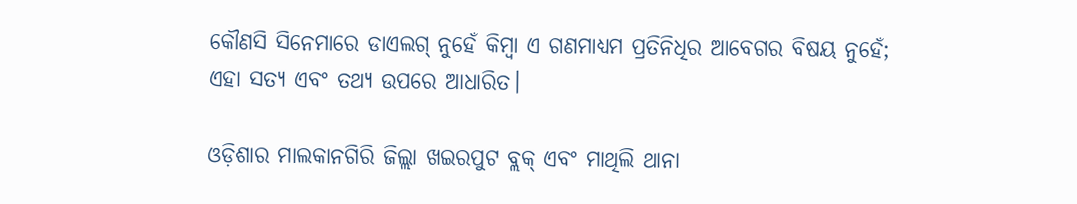କୌଣସି ସିନେମାରେ ଡାଏଲଗ୍ ନୁହେଁ କିମ୍ବା ଏ ଗଣମାଧ୍ୟମ ପ୍ରତିନିଧିର ଆବେଗର ବିଷୟ ନୁହେଁ; ଏହା ସତ୍ୟ ଏବଂ ତଥ୍ୟ ଉପରେ ଆଧାରିତ।

ଓଡ଼ିଶାର ମାଲକାନଗିରି ଜିଲ୍ଲା ଖଇରପୁଟ ବ୍ଲକ୍ ଏବଂ ମାଥିଲି ଥାନା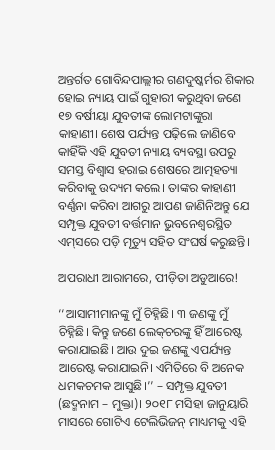ଅନ୍ତର୍ଗତ ଗୋବିନ୍ଦପାଲ୍ଲୀର ଗଣଦୁଷ୍କର୍ମର ଶିକାର ହୋଇ ନ୍ୟାୟ ପାଇଁ ଗୁହାରୀ କରୁଥିବା ଜଣେ ୧୭ ବର୍ଷୀୟା ଯୁବତୀଙ୍କ ଲୋମଟାଙ୍କୁରା କାହାଣୀ। ଶେଷ ପର୍ଯ୍ୟନ୍ତ ପଢ଼ିଲେ ଜାଣିବେ କାହିଁକି ଏହି ଯୁବତୀ ନ୍ୟାୟ ବ୍ୟବସ୍ଥା ଉପରୁ ସମସ୍ତ ବିଶ୍ୱାସ ହରାଇ ଶେଷରେ ଆତ୍ମହତ୍ୟା କରିବାକୁ ଉଦ୍ୟମ କଲେ। ତାଙ୍କର କାହାଣୀ ବର୍ଣ୍ଣନା କରିବା ଆଗରୁ ଆପଣ ଜାଣିନିଅନ୍ତୁ ଯେ ସମ୍ପୃକ୍ତ ଯୁବତୀ ବର୍ତ୍ତମାନ ଭୁବନେଶ୍ୱରସ୍ଥିତ ଏମ୍‌ସରେ ପଡ଼ି ମୃତ୍ୟୁ ସହିତ ସଂଘର୍ଷ କରୁଛନ୍ତି।

ଅପରାଧୀ ଆରାମରେ, ପୀଡ଼ିତା ଅଡୁଆରେ!

‘‘ଆସାମୀମାନଙ୍କୁ ମୁଁ ଚିହ୍ନିଛି। ୩ ଜଣଙ୍କୁ ମୁଁ ଚିହ୍ନିଛି। କିନ୍ତୁ ଜଣେ ଲେକ୍‌ଚରଙ୍କୁ ହିଁ ଆରେଷ୍ଟ କରାଯାଇଛି। ଆଉ ଦୁଇ ଜଣଙ୍କୁ ଏପର୍ଯ୍ୟନ୍ତ ଆରେଷ୍ଟ କରାଯାଇନି। ଏମିତିରେ ବି ଅନେକ ଧମକଚମକ ଆସୁଛି।’’ – ସମ୍ପୃକ୍ତ ଯୁବତୀ (ଛଦ୍ମନାମ – ମୁକ୍ତା)। ୨୦୧୮ ମସିହା ଜାନୁୟାରି ମାସରେ ଗୋଟିଏ ଟେଲିଭିଜନ୍ ମାଧ୍ୟମକୁ ଏହି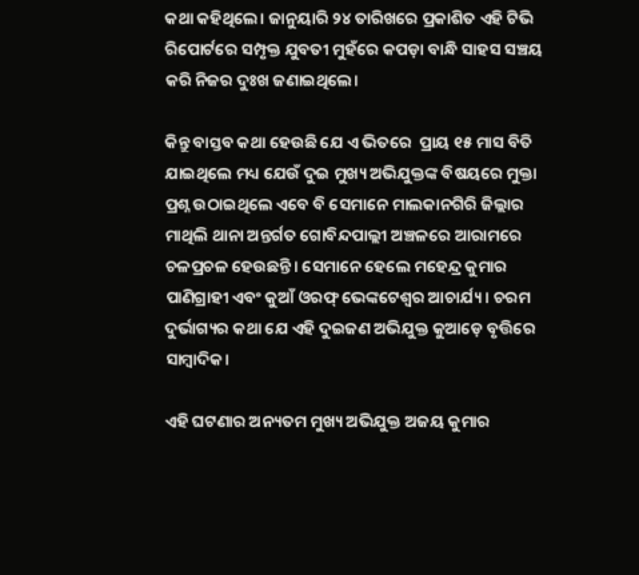କଥା କହିଥିଲେ। ଜାନୁୟାରି ୨୪ ତାରିଖରେ ପ୍ରକାଶିତ ଏହି ଟିଭି ରିପୋର୍ଟରେ ସମ୍ପୃକ୍ତ ଯୁବତୀ ମୁହଁରେ କପଡ଼ା ବାନ୍ଧି ସାହସ ସଞ୍ଚୟ କରି ନିଜର ଦୁଃଖ ଜଣାଇଥିଲେ।

କିନ୍ତୁ ବାସ୍ତବ କଥା ହେଉଛି ଯେ ଏ ଭିତରେ  ପ୍ରାୟ ୧୫ ମାସ ବିତି ଯାଇଥିଲେ ମଧ୍ୟ ଯେଉଁ ଦୁଇ ମୁଖ୍ୟ ଅଭିଯୁକ୍ତଙ୍କ ବିଷୟରେ ମୁକ୍ତା ପ୍ରଶ୍ନ ଉଠାଇଥିଲେ ଏବେ ବି ସେମାନେ ମାଲକାନଗିରି ଜିଲ୍ଲାର ମାଥିଲି ଥାନା ଅନ୍ତର୍ଗତ ଗୋବିନ୍ଦପାଲ୍ଲୀ ଅଞ୍ଚଳରେ ଆରାମରେ ଚଳପ୍ରଚଳ ହେଉଛନ୍ତି। ସେମାନେ ହେଲେ ମହେନ୍ଦ୍ର କୁମାର ପାଣିଗ୍ରାହୀ ଏବଂ କୁଆଁ ଓରଫ୍ ଭେଙ୍କଟେଶ୍ୱର ଆଚାର୍ଯ୍ୟ। ଚରମ ଦୁର୍ଭାଗ୍ୟର କଥା ଯେ ଏହି ଦୁଇଜଣ ଅଭିଯୁକ୍ତ କୁଆଡ଼େ ବୃତ୍ତିରେ ସାମ୍ବାଦିକ।

ଏହି ଘଟଣାର ଅନ୍ୟତମ ମୁଖ୍ୟ ଅଭିଯୁକ୍ତ ଅଜୟ କୁମାର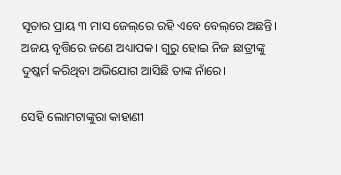ସୂତାର ପ୍ରାୟ ୩ ମାସ ଜେଲ୍‌ରେ ରହି ଏବେ ବେଲ୍‌ରେ ଅଛନ୍ତି। ଅଜୟ ବୃତ୍ତିରେ ଜଣେ ଅଧ୍ୟାପକ। ଗୁରୁ ହୋଇ ନିଜ ଛାତ୍ରୀଙ୍କୁ ଦୁଷ୍କର୍ମ କରିଥିବା ଅଭିଯୋଗ ଆସିଛି ତାଙ୍କ ନାଁରେ।

ସେହି ଲୋମଟାଙ୍କୁରା କାହାଣୀ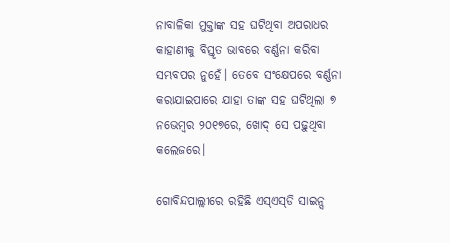ନାବାଳିକା ମୁକ୍ତାଙ୍କ ସହ ଘଟିଥିବା ଅପରାଧର କାହାଣୀକୁ ବିସ୍ତୃତ ଭାବରେ ବର୍ଣ୍ଣନା କରିବା ସମ୍ଭବପର ନୁହେଁ। ତେବେ ସଂକ୍ଷେପରେ ବର୍ଣ୍ଣନା କରାଯାଇପାରେ ଯାହା ତାଙ୍କ ସହ ଘଟିଥିଲା ୭ ନଭେମ୍ବର ୨୦୧୭ରେ, ଖୋଦ୍ ସେ ପଢ଼ୁଥିବା କଲେଜରେ।

ଗୋବିନ୍ଦପାଲ୍ଲୀରେ ରହିଛି ଏସ୍‌ଏସ୍‌ଡି ସାଇନ୍ସ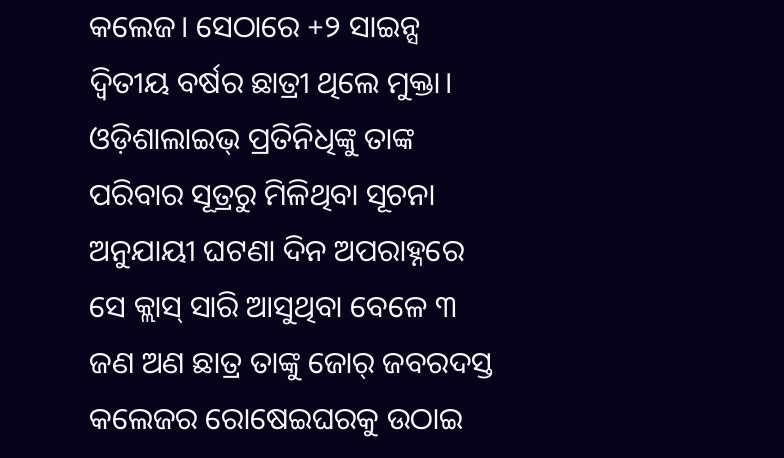କଲେଜ। ସେଠାରେ +୨ ସାଇନ୍ସ ଦ୍ୱିତୀୟ ବର୍ଷର ଛାତ୍ରୀ ଥିଲେ ମୁକ୍ତା। ଓଡ଼ିଶାଲାଇଭ୍‌ ପ୍ରତିନିଧିଙ୍କୁ ତାଙ୍କ ପରିବାର ସୂତ୍ରରୁ ମିଳିଥିବା ସୂଚନା ଅନୁଯାୟୀ ଘଟଣା ଦିନ ଅପରାହ୍ନରେ ସେ କ୍ଲାସ୍ ସାରି ଆସୁଥିବା ବେଳେ ୩ ଜଣ ଅଣ ଛାତ୍ର ତାଙ୍କୁ ଜୋର୍ ଜବରଦସ୍ତ କଲେଜର ରୋଷେଇଘରକୁ ଉଠାଇ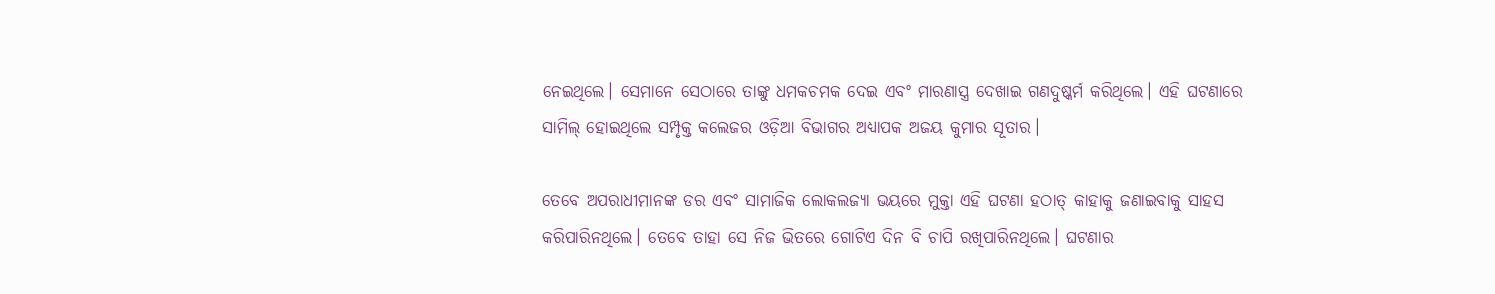ନେଇଥିଲେ। ସେମାନେ ସେଠାରେ ତାଙ୍କୁ ଧମକଚମକ ଦେଇ ଏବଂ ମାରଣାସ୍ତ୍ର ଦେଖାଇ ଗଣଦୁଷ୍କର୍ମ କରିଥିଲେ। ଏହି ଘଟଣାରେ ସାମିଲ୍ ହୋଇଥିଲେ ସମ୍ପୃକ୍ତ କଲେଜର ଓଡ଼ିଆ ବିଭାଗର ଅଧ୍ୟାପକ ଅଜୟ କୁମାର ସୂତାର।

ତେବେ ଅପରାଧୀମାନଙ୍କ ଡର ଏବଂ ସାମାଜିକ ଲୋକଲଜ୍ୟା ଭୟରେ ମୁକ୍ତା ଏହି ଘଟଣା ହଠାତ୍ କାହାକୁ ଜଣାଇବାକୁ ସାହସ କରିପାରିନଥିଲେ। ତେବେ ତାହା ସେ ନିଜ ଭିତରେ ଗୋଟିଏ ଦିନ ବି ଚାପି ରଖିପାରିନଥିଲେ। ଘଟଣାର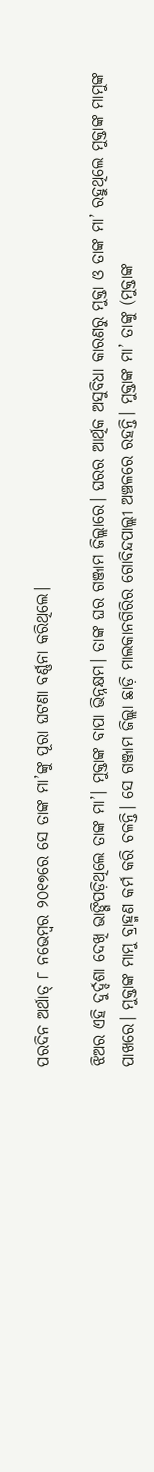ପରଦିନ ଅର୍ଥାତ୍ ୮ ନଭେମ୍ବର ୨୦୧୭ରେ ସେ ତାଙ୍କ ମା’ଙ୍କୁ ପୂରା ଘଟଣା ବର୍ଣ୍ଣନା କରିଥିଲେ।

ଝିଅର ଏହି ଦୁର୍ଦ୍ଦଶା ଦେଖି ଭାଙ୍ଗିପଡ଼ିଥିଲେ ତାଙ୍କ ମା’। ମୁକ୍ତାଙ୍କ ବାପା ଭିନ୍ନକ୍ଷମ। ତାଙ୍କ ଘର ଗଞ୍ଜାମ ଜିଲ୍ଲାରେ। ଘରର ଆର୍ଥିକ ଅସୁବିଧା କାରଣରୁ ମୁକ୍ତା ଓ ତାଙ୍କ ମା’ ରହୁଥିଲେ ମୁକ୍ତାଙ୍କ ମାମୁଙ୍କ ପାଖରେ। ମୁକ୍ତାଙ୍କ ମାମୁ ବ୍ରାହ୍ମଣ କର୍ମ କରି ଚଳନ୍ତି। ସେ ଗଞ୍ଜାମ ଜିଲ୍ଲା ଛାଡ଼ି ମାଲକାନଗିରିର ଗୋବିନ୍ଦପାଲ୍ଲୀ ଅଞ୍ଚଳରେ ରହନ୍ତି। ମୁକ୍ତାଙ୍କ ମା’ ତାଙ୍କୁ (ମୁକ୍ତାଙ୍କ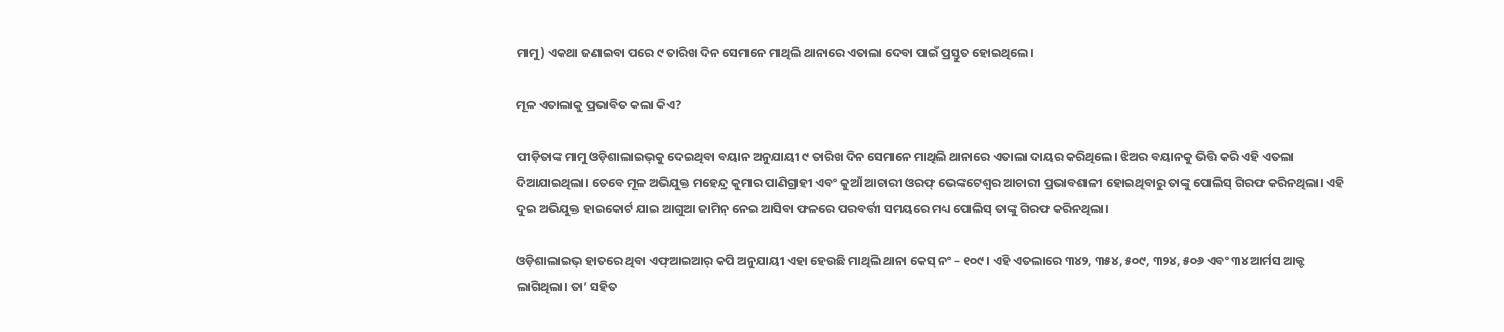ମାମୁ) ଏକଥା ଜଣାଇବା ପରେ ୯ ତାରିଖ ଦିନ ସେମାନେ ମାଥିଲି ଥାନାରେ ଏତାଲା ଦେବା ପାଇଁ ପ୍ରସ୍ତୁତ ହୋଇଥିଲେ।

ମୂଳ ଏତାଲାକୁ ପ୍ରଭାବିତ କଲା କିଏ?

ପୀଡ଼ିତାଙ୍କ ମାମୁ ଓଡ଼ିଶାଲାଇଭ୍‌କୁ ଦେଇଥିବା ବୟାନ ଅନୁଯାୟୀ ୯ ତାରିଖ ଦିନ ସେମାନେ ମାଥିଲି ଥାନାରେ ଏତାଲା ଦାୟର କରିଥିଲେ। ଝିଅର ବୟାନକୁ ଭିତ୍ତି କରି ଏହି ଏତଲା ଦିଆଯାଇଥିଲା। ତେବେ ମୂଳ ଅଭିଯୁକ୍ତ ମହେନ୍ଦ୍ର କୁମାର ପାଣିଗ୍ରାହୀ ଏବଂ କୁଆଁ ଆଚାରୀ ଓରଫ୍ ଭେଙ୍କଟେଶ୍ୱର ଆଚାରୀ ପ୍ରଭାବଶାଳୀ ହୋଇଥିବାରୁ ତାଙ୍କୁ ପୋଲିସ୍ ଗିରଫ କରିନଥିଲା। ଏହି ଦୁଇ ଅଭିଯୁକ୍ତ ହାଇକୋର୍ଟ ଯାଇ ଆଗୁଆ ଜାମିନ୍ ନେଇ ଆସିବା ଫଳରେ ପରବର୍ତ୍ତୀ ସମୟରେ ମଧ୍ୟ ପୋଲିସ୍ ତାଙ୍କୁ ଗିରଫ କରିନଥିଲା।

ଓଡ଼ିଶାଲାଇଭ୍ ହାତରେ ଥିବା ଏଫ୍ଆଇଆର୍ କପି ଅନୁଯାୟୀ ଏହା ହେଉଛି ମାଥିଲି ଥାନା କେସ୍ ନଂ – ୧୦୯। ଏହି ଏତଲାରେ ୩୪୨, ୩୫୪, ୫୦୯, ୩୨୪, ୫୦୬ ଏବଂ ୩୪ ଆର୍ମସ ଆକ୍ଟ ଲାଗିଥିଲା। ତା’ ସହିତ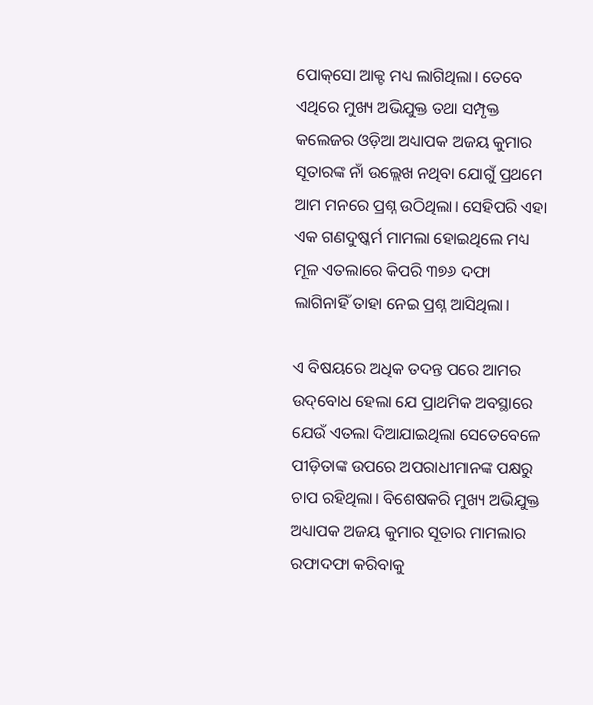ପୋକ୍‌ସୋ ଆକ୍ଟ ମଧ୍ୟ ଲାଗିଥିଲା। ତେବେ ଏଥିରେ ମୁଖ୍ୟ ଅଭିଯୁକ୍ତ ତଥା ସମ୍ପୃକ୍ତ କଲେଜର ଓଡ଼ିଆ ଅଧ୍ୟାପକ ଅଜୟ କୁମାର ସୂତାରଙ୍କ ନାଁ ଉଲ୍ଲେଖ ନଥିବା ଯୋଗୁଁ ପ୍ରଥମେ ଆମ ମନରେ ପ୍ରଶ୍ନ ଉଠିଥିଲା। ସେହିପରି ଏହା ଏକ ଗଣଦୁଷ୍କର୍ମ ମାମଲା ହୋଇଥିଲେ ମଧ୍ୟ ମୂଳ ଏତଲାରେ କିପରି ୩୭୬ ଦଫା ଲାଗିନାହିଁ ତାହା ନେଇ ପ୍ରଶ୍ନ ଆସିଥିଲା।

ଏ ବିଷୟରେ ଅଧିକ ତଦନ୍ତ ପରେ ଆମର ଉଦ୍‌ବୋଧ ହେଲା ଯେ ପ୍ରାଥମିକ ଅବସ୍ଥାରେ ଯେଉଁ ଏତଲା ଦିଆଯାଇଥିଲା ସେତେବେଳେ ପୀଡ଼ିତାଙ୍କ ଉପରେ ଅପରାଧୀମାନଙ୍କ ପକ୍ଷରୁ ଚାପ ରହିଥିଲା। ବିଶେଷକରି ମୁଖ୍ୟ ଅଭିଯୁକ୍ତ ଅଧ୍ୟାପକ ଅଜୟ କୁମାର ସୂତାର ମାମଲାର ରଫାଦଫା କରିବାକୁ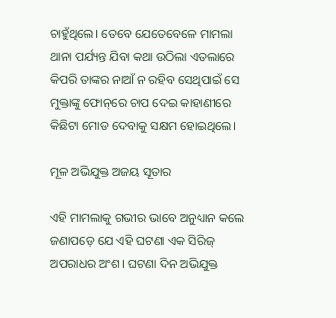ଚାହୁଁଥିଲେ। ତେବେ ଯେତେବେଳେ ମାମଲା ଥାନା ପର୍ଯ୍ୟନ୍ତ ଯିବା କଥା ଉଠିଲା ଏତଲାରେ କିପରି ତାଙ୍କର ନାଆଁ ନ ରହିବ ସେଥିପାଇଁ ସେ ମୁକ୍ତାଙ୍କୁ ଫୋନ୍‌ରେ ଚାପ ଦେଇ କାହାଣୀରେ କିଛିଟା ମୋଡ ଦେବାକୁ ସକ୍ଷମ ହୋଇଥିଲେ।

ମୂଳ ଅଭିଯୁକ୍ତ ଅଜୟ ସୂତାର

ଏହି ମାମଲାକୁ ଗଭୀର ଭାବେ ଅନୁଧ୍ୟାନ କଲେ ଜଣାପଡ଼େ ଯେ ଏହି ଘଟଣା ଏକ ସିରିଜ୍‌ ଅପରାଧର ଅଂଶ। ଘଟଣା ଦିନ ଅଭିଯୁକ୍ତ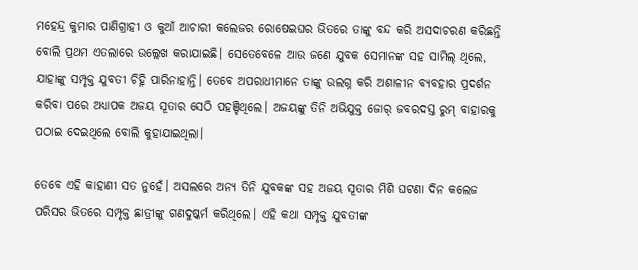ମହେନ୍ଦ୍ର କୁମାର ପାଣିଗ୍ରାହୀ ଓ କୁଆଁ ଆଚାରୀ କଲେଜର ରୋଷେଇଘର ଭିତରେ ତାଙ୍କୁ ବନ୍ଦ କରି ଅସଦାଚରଣ କରିଛନ୍ତି ବୋଲି ପ୍ରଥମ ଏତଲାରେ ଉଲ୍ଲେଖ କରାଯାଇଛି। ସେତେବେଳେ ଆଉ ଜଣେ ଯୁବକ ସେମାନଙ୍କ ସହ ସାମିଲ୍ ଥିଲେ, ଯାହାଙ୍କୁ ସମ୍ପୃକ୍ତ ଯୁବତୀ ଚିହ୍ନି ପାରିନାହାନ୍ତି। ତେବେ ଅପରାଧୀମାନେ ତାଙ୍କୁ ଉଲଗ୍ନ କରି ଅଶାଳୀନ ବ୍ୟବହାର ପ୍ରଦର୍ଶନ କରିବା ପରେ ଅଧ୍ୟାପକ ଅଜୟ ସୂତାର ସେଠି ପହଞ୍ଚିଥିଲେ। ଅଜୟଙ୍କୁ ତିନି ଅଭିଯୁକ୍ତ ଜୋର୍ ଜବରଦସ୍ତ ରୁମ୍‌ ବାହାରକୁ ପଠାଇ ଦେଇଥିଲେ ବୋଲି କୁହାଯାଇଥିଲା।

ତେବେ ଏହି କାହାଣୀ ସତ ନୁହେଁ। ଅସଲରେ ଅନ୍ୟ ତିନି ଯୁବକଙ୍କ ସହ ଅଜୟ ସୂତାର ମିଶି ଘଟଣା ଦିନ କଲେଜ ପରିସର ଭିତରେ ସମ୍ପୃକ୍ତ ଛାତ୍ରୀଙ୍କୁ ଗଣଦୁଷ୍କର୍ମ କରିଥିଲେ। ଏହି କଥା ସମ୍ପୃକ୍ତ ଯୁବତୀଙ୍କ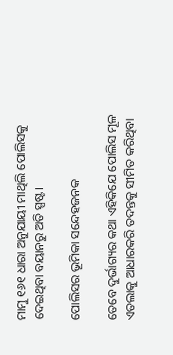ମାମୁ ୧୬୧ ଧାରା ଅନୁଯାୟୀ ମାଥିଲି ପୋଲିସକୁ ଦେଇଥିବା ବୟାନରୁ ଅତି ସ୍ପଷ୍ଟ।

ପୋଲିସର ଭୂମିକା ସନ୍ଦେହଜନକ

ତେବେ ଦୁର୍ଭାଗ୍ୟର କଥା ଏହିକିଯେ ପୋଲିସ ମୂଳ ଏତଲାକୁ ଆଧାରକରି ତଦନ୍ତକୁ ସୀମିତ କରିଥିବା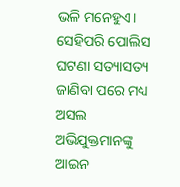ଭଳି ମନେହୁଏ। ସେହିପରି ପୋଲିସ ଘଟଣା ସତ୍ୟାସତ୍ୟ ଜାଣିବା ପରେ ମଧ୍ୟ ଅସଲ ଅଭିଯୁକ୍ତମାନଙ୍କୁ ଆଇନ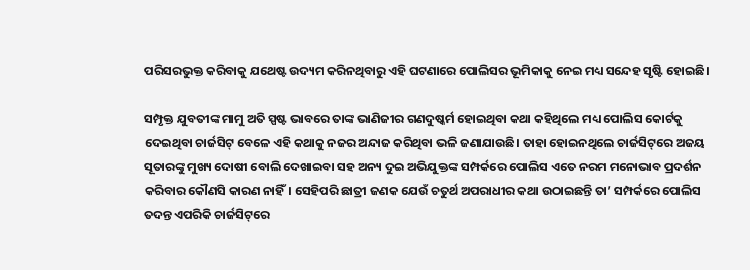ପରିସରଭୁକ୍ତ କରିବାକୁ ଯଥେଷ୍ଟ ଉଦ୍ୟମ କରିନଥିବାରୁ ଏହି ଘଟଣାରେ ପୋଲିସର ଭୂମିକାକୁ ନେଇ ମଧ୍ୟ ସନ୍ଦେହ ସୃଷ୍ଟି ହୋଇଛି।

ସମ୍ପୃକ୍ତ ଯୁବତୀଙ୍କ ମାମୁ ଅତି ସ୍ପଷ୍ଟ ଭାବରେ ତାଙ୍କ ଭାଣିଜୀର ଗଣଦୁଷ୍କର୍ମ ହୋଇଥିବା କଥା କହିଥିଲେ ମଧ୍ୟ ପୋଲିସ କୋର୍ଟକୁ ଦେଇଥିବା ଚାର୍ଜସିଟ୍‌ ବେଳେ ଏହି କଥାକୁ ନଜର ଅନ୍ଦାଜ କରିଥିବା ଭଳି ଜଣାଯାଉଛି। ତାହା ହୋଇନଥିଲେ ଚାର୍ଜସିଟ୍‌ରେ ଅଜୟ ସୂତାରଙ୍କୁ ମୁଖ୍ୟ ଦୋଷୀ ବୋଲି ଦେଖାଇବା ସହ ଅନ୍ୟ ଦୁଇ ଅଭିଯୁକ୍ତଙ୍କ ସମ୍ପର୍କରେ ପୋଲିସ ଏତେ ନରମ ମନୋଭାବ ପ୍ରଦର୍ଶନ କରିବାର କୌଣସି କାରଣ ନାହିଁ। ସେହିପରି ଛାତ୍ରୀ ଜଣକ ଯେଉଁ ଚତୁର୍ଥ ଅପରାଧୀର କଥା ଉଠାଇଛନ୍ତି ତା’ ସମ୍ପର୍କରେ ପୋଲିସ ତଦନ୍ତ ଏପରିକି ଚାର୍ଜସିଟ୍‌ରେ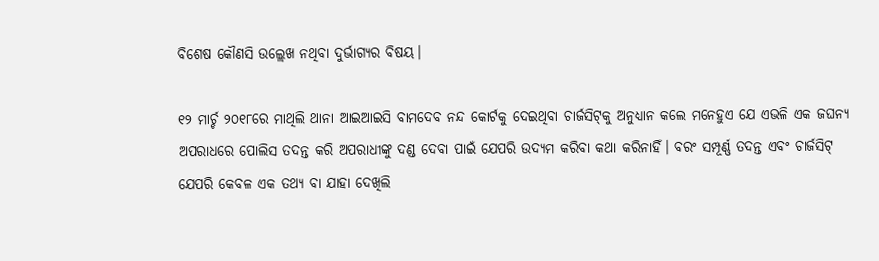ବିଶେଷ କୌଣସି ଉଲ୍ଲେଖ ନଥିବା ଦୁର୍ଭାଗ୍ୟର ବିଷୟ।

୧୨ ମାର୍ଚ୍ଚ ୨୦୧୮ରେ ମାଥିଲି ଥାନା ଆଇଆଇସି ବାମଦେବ ନନ୍ଦ କୋର୍ଟକୁ ଦେଇଥିବା ଚାର୍ଜସିଟ୍‌କୁ ଅନୁଧ୍ୟାନ କଲେ ମନେହୁଏ ଯେ ଏଭଳି ଏକ ଜଘନ୍ୟ ଅପରାଧରେ ପୋଲିସ ତଦନ୍ତ କରି ଅପରାଧୀଙ୍କୁ ଦଣ୍ଡ ଦେବା ପାଇଁ ଯେପରି ଉଦ୍ୟମ କରିବା କଥା କରିନାହିଁ। ବରଂ ସମ୍ପୂର୍ଣ୍ଣ ତଦନ୍ତ ଏବଂ ଚାର୍ଜସିଟ୍‌ ଯେପରି କେବଳ ଏକ ତଥ୍ୟ ବା ଯାହା ଦେଖିଲି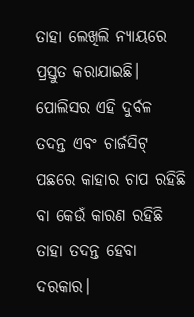ତାହା ଲେଖିଲି ନ୍ୟାୟରେ ପ୍ରସ୍ତୁତ କରାଯାଇଛି। ପୋଲିସର ଏହି ଦୁର୍ବଳ ତଦନ୍ତ ଏବଂ ଚାର୍ଜସିଟ୍‌ ପଛରେ କାହାର ଚାପ ରହିଛି ବା କେଉଁ କାରଣ ରହିଛି ତାହା ତଦନ୍ତ ହେବା ଦରକାର।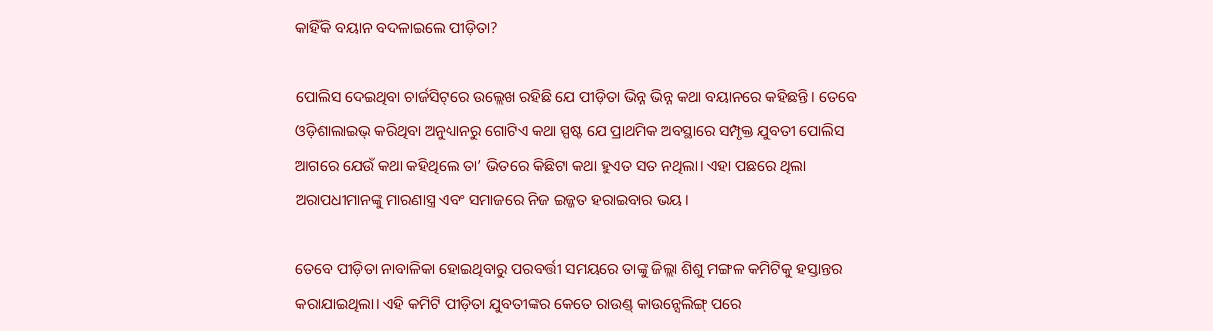କାହିଁକି ବୟାନ ବଦଳାଇଲେ ପୀଡ଼ିତା?

ପୋଲିସ ଦେଇଥିବା ଚାର୍ଜସିଟ୍‌ରେ ଉଲ୍ଲେଖ ରହିଛି ଯେ ପୀଡ଼ିତା ଭିନ୍ନ ଭିନ୍ନ କଥା ବୟାନରେ କହିଛନ୍ତି। ତେବେ ଓଡ଼ିଶାଲାଇଭ୍‌ କରିଥିବା ଅନୁଧ୍ୟାନରୁ ଗୋଟିଏ କଥା ସ୍ପଷ୍ଟ ଯେ ପ୍ରାଥମିକ ଅବସ୍ଥାରେ ସମ୍ପୃକ୍ତ ଯୁବତୀ ପୋଲିସ ଆଗରେ ଯେଉଁ କଥା କହିଥିଲେ ତା’ ଭିତରେ କିଛିଟା କଥା ହୁଏତ ସତ ନଥିଲା। ଏହା ପଛରେ ଥିଲା ଅରାପଧୀମାନଙ୍କୁ ମାରଣାସ୍ତ୍ର ଏବଂ ସମାଜରେ ନିଜ ଇଜ୍ଜତ ହରାଇବାର ଭୟ।

ତେବେ ପୀଡ଼ିତା ନାବାଳିକା ହୋଇଥିବାରୁ ପରବର୍ତ୍ତୀ ସମୟରେ ତାଙ୍କୁ ଜିଲ୍ଲା ଶିଶୁ ମଙ୍ଗଳ କମିଟିକୁ ହସ୍ତାନ୍ତର କରାଯାଇଥିଲା। ଏହି କମିଟି ପୀଡ଼ିତା ଯୁବତୀଙ୍କର କେତେ ରାଉଣ୍ଡ୍ କାଉନ୍ସେଲିଙ୍ଗ୍ ପରେ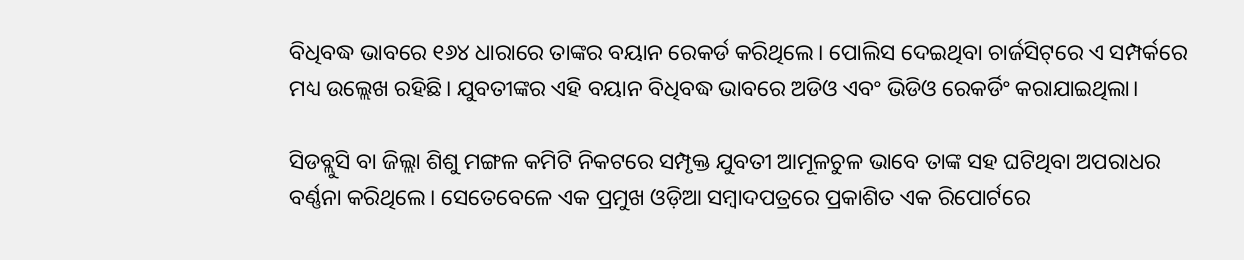ବିଧିବଦ୍ଧ ଭାବରେ ୧୬୪ ଧାରାରେ ତାଙ୍କର ବୟାନ ରେକର୍ଡ କରିଥିଲେ। ପୋଲିସ ଦେଇଥିବା ଚାର୍ଜସିଟ୍‌ରେ ଏ ସମ୍ପର୍କରେ ମଧ୍ୟ ଉଲ୍ଲେଖ ରହିଛି। ଯୁବତୀଙ୍କର ଏହି ବୟାନ ବିଧିବଦ୍ଧ ଭାବରେ ଅଡିଓ ଏବଂ ଭିଡିଓ ରେକର୍ଡିଂ କରାଯାଇଥିଲା।

ସିଡବ୍ଲୁସି ବା ଜିଲ୍ଲା ଶିଶୁ ମଙ୍ଗଳ କମିଟି ନିକଟରେ ସମ୍ପୃକ୍ତ ଯୁବତୀ ଆମୂଳଚୁଳ ଭାବେ ତାଙ୍କ ସହ ଘଟିଥିବା ଅପରାଧର ବର୍ଣ୍ଣନା କରିଥିଲେ। ସେତେବେଳେ ଏକ ପ୍ରମୁଖ ଓଡ଼ିଆ ସମ୍ବାଦପତ୍ରରେ ପ୍ରକାଶିତ ଏକ ରିପୋର୍ଟରେ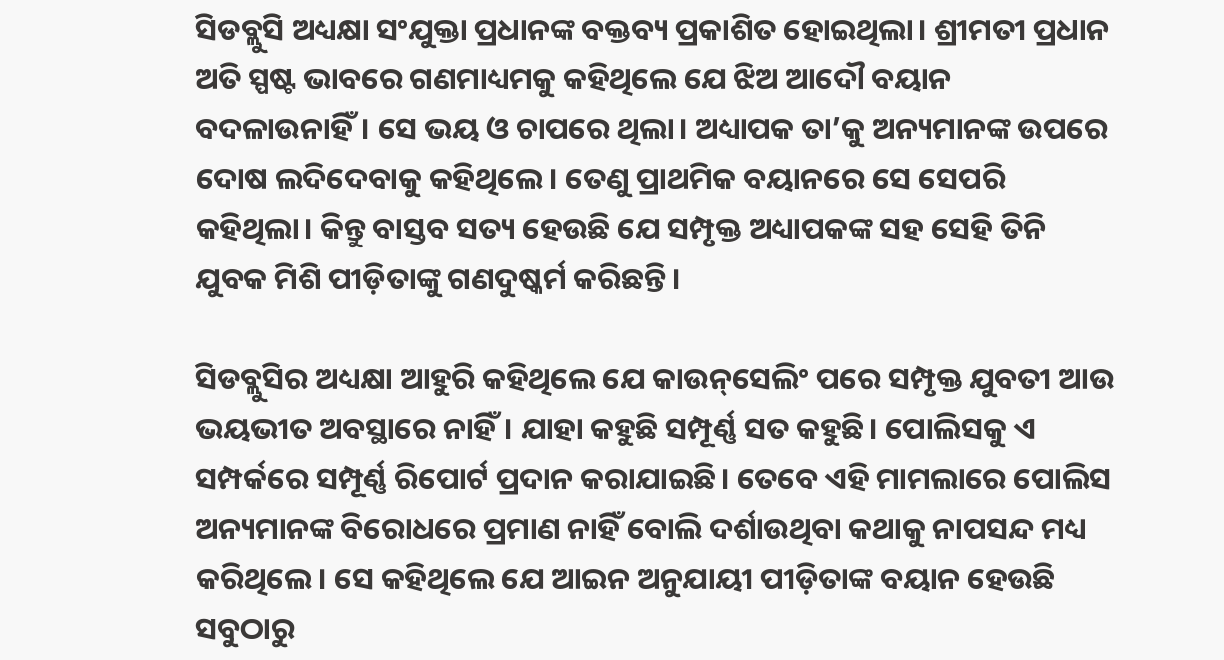ସିଡବ୍ଲୁସି ଅଧ୍ୟକ୍ଷା ସଂଯୁକ୍ତା ପ୍ରଧାନଙ୍କ ବକ୍ତବ୍ୟ ପ୍ରକାଶିତ ହୋଇଥିଲା। ଶ୍ରୀମତୀ ପ୍ରଧାନ ଅତି ସ୍ପଷ୍ଟ ଭାବରେ ଗଣମାଧ୍ୟମକୁ କହିଥିଲେ ଯେ ଝିଅ ଆଦୌ ବୟାନ ବଦଳାଉନାହିଁ। ସେ ଭୟ ଓ ଚାପରେ ଥିଲା। ଅଧ୍ୟାପକ ତା’କୁ ଅନ୍ୟମାନଙ୍କ ଉପରେ ଦୋଷ ଲଦିଦେବାକୁ କହିଥିଲେ। ତେଣୁ ପ୍ରାଥମିକ ବୟାନରେ ସେ ସେପରି କହିଥିଲା। କିନ୍ତୁ ବାସ୍ତବ ସତ୍ୟ ହେଉଛି ଯେ ସମ୍ପୃକ୍ତ ଅଧ୍ୟାପକଙ୍କ ସହ ସେହି ତିନି ଯୁବକ ମିଶି ପୀଡ଼ିତାଙ୍କୁ ଗଣଦୁଷ୍କର୍ମ କରିଛନ୍ତି।

ସିଡବ୍ଲୁସିର ଅଧ୍ୟକ୍ଷା ଆହୁରି କହିଥିଲେ ଯେ କାଉନ୍‌ସେଲିଂ ପରେ ସମ୍ପୃକ୍ତ ଯୁବତୀ ଆଉ ଭୟଭୀତ ଅବସ୍ଥାରେ ନାହିଁ। ଯାହା କହୁଛି ସମ୍ପୂର୍ଣ୍ଣ ସତ କହୁଛି। ପୋଲିସକୁ ଏ ସମ୍ପର୍କରେ ସମ୍ପୂର୍ଣ୍ଣ ରିପୋର୍ଟ ପ୍ରଦାନ କରାଯାଇଛି। ତେବେ ଏହି ମାମଲାରେ ପୋଲିସ ଅନ୍ୟମାନଙ୍କ ବିରୋଧରେ ପ୍ରମାଣ ନାହିଁ ବୋଲି ଦର୍ଶାଉଥିବା କଥାକୁ ନାପସନ୍ଦ ମଧ୍ୟ କରିଥିଲେ। ସେ କହିଥିଲେ ଯେ ଆଇନ ଅନୁଯାୟୀ ପୀଡ଼ିତାଙ୍କ ବୟାନ ହେଉଛି ସବୁଠାରୁ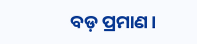ବଡ଼ ପ୍ରମାଣ।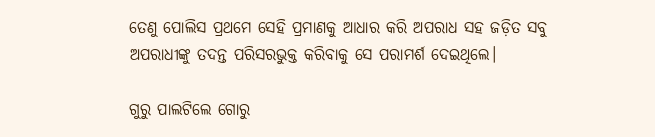ତେଣୁ ପୋଲିସ ପ୍ରଥମେ ସେହି ପ୍ରମାଣକୁ ଆଧାର କରି ଅପରାଧ ସହ ଜଡ଼ିତ ସବୁ ଅପରାଧୀଙ୍କୁ ତଦନ୍ତ ପରିସରଭୁକ୍ତ କରିବାକୁ ସେ ପରାମର୍ଶ ଦେଇଥିଲେ।

ଗୁରୁ ପାଲଟିଲେ ଗୋରୁ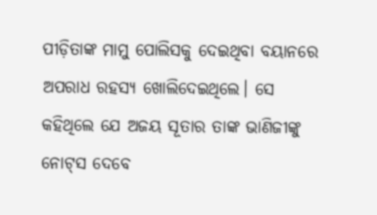ପୀଡ଼ିତାଙ୍କ ମାମୁ ପୋଲିସକୁ ଦେଇଥିବା ବୟାନରେ ଅପରାଧ ରହସ୍ୟ ଖୋଲିଦେଇଥିଲେ। ସେ କହିଥିଲେ ଯେ ଅଜୟ ସୂତାର ତାଙ୍କ ଭାଣିଜୀଙ୍କୁ ନୋଟ୍‌ସ ଦେବେ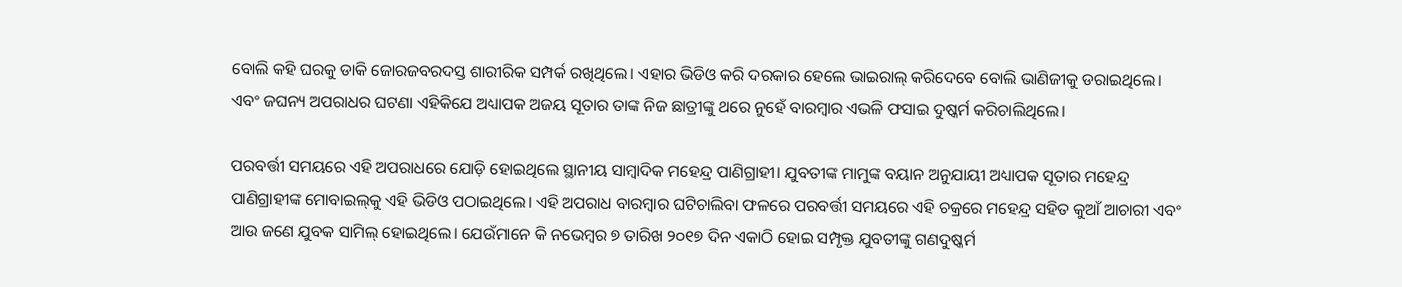ବୋଲି କହି ଘରକୁ ଡାକି ଜୋରଜବରଦସ୍ତ ଶାରୀରିକ ସମ୍ପର୍କ ରଖିଥିଲେ। ଏହାର ଭିଡିଓ କରି ଦରକାର ହେଲେ ଭାଇରାଲ୍ କରିଦେବେ ବୋଲି ଭାଣିଜୀକୁ ଡରାଇଥିଲେ। ଏବଂ ଜଘନ୍ୟ ଅପରାଧର ଘଟଣା ଏହିକିଯେ ଅଧ୍ୟାପକ ଅଜୟ ସୂତାର ତାଙ୍କ ନିଜ ଛାତ୍ରୀଙ୍କୁ ଥରେ ନୁହେଁ ବାରମ୍ବାର ଏଭଳି ଫସାଇ ଦୁଷ୍କର୍ମ କରିଚାଲିଥିଲେ।

ପରବର୍ତ୍ତୀ ସମୟରେ ଏହି ଅପରାଧରେ ଯୋଡ଼ି ହୋଇଥିଲେ ସ୍ଥାନୀୟ ସାମ୍ବାଦିକ ମହେନ୍ଦ୍ର ପାଣିଗ୍ରାହୀ। ଯୁବତୀଙ୍କ ମାମୁଙ୍କ ବୟାନ ଅନୁଯାୟୀ ଅଧ୍ୟାପକ ସୂତାର ମହେନ୍ଦ୍ର ପାଣିଗ୍ରାହୀଙ୍କ ମୋବାଇଲ୍‌କୁ ଏହି ଭିଡିଓ ପଠାଇଥିଲେ। ଏହି ଅପରାଧ ବାରମ୍ବାର ଘଟିଚାଲିବା ଫଳରେ ପରବର୍ତ୍ତୀ ସମୟରେ ଏହି ଚକ୍ରରେ ମହେନ୍ଦ୍ର ସହିତ କୁଆଁ ଆଚାରୀ ଏବଂ ଆଉ ଜଣେ ଯୁବକ ସାମିଲ୍ ହୋଇଥିଲେ। ଯେଉଁମାନେ କି ନଭେମ୍ବର ୭ ତାରିଖ ୨୦୧୭ ଦିନ ଏକାଠି ହୋଇ ସମ୍ପୃକ୍ତ ଯୁବତୀଙ୍କୁ ଗଣଦୁଷ୍କର୍ମ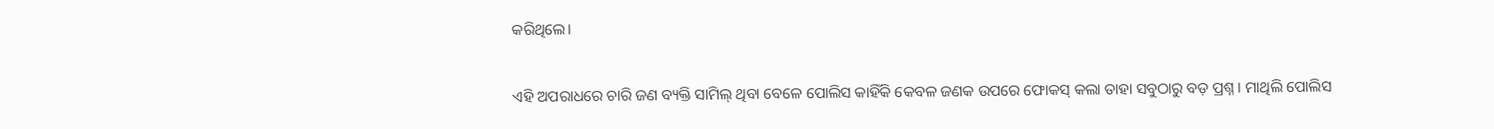କରିଥିଲେ।

ଏହି ଅପରାଧରେ ଚାରି ଜଣ ବ୍ୟକ୍ତି ସାମିଲ୍ ଥିବା ବେଳେ ପୋଲିସ କାହିଁକି କେବଳ ଜଣକ ଉପରେ ଫୋକସ୍ କଲା ତାହା ସବୁଠାରୁ ବଡ଼ ପ୍ରଶ୍ନ। ମାଥିଲି ପୋଲିସ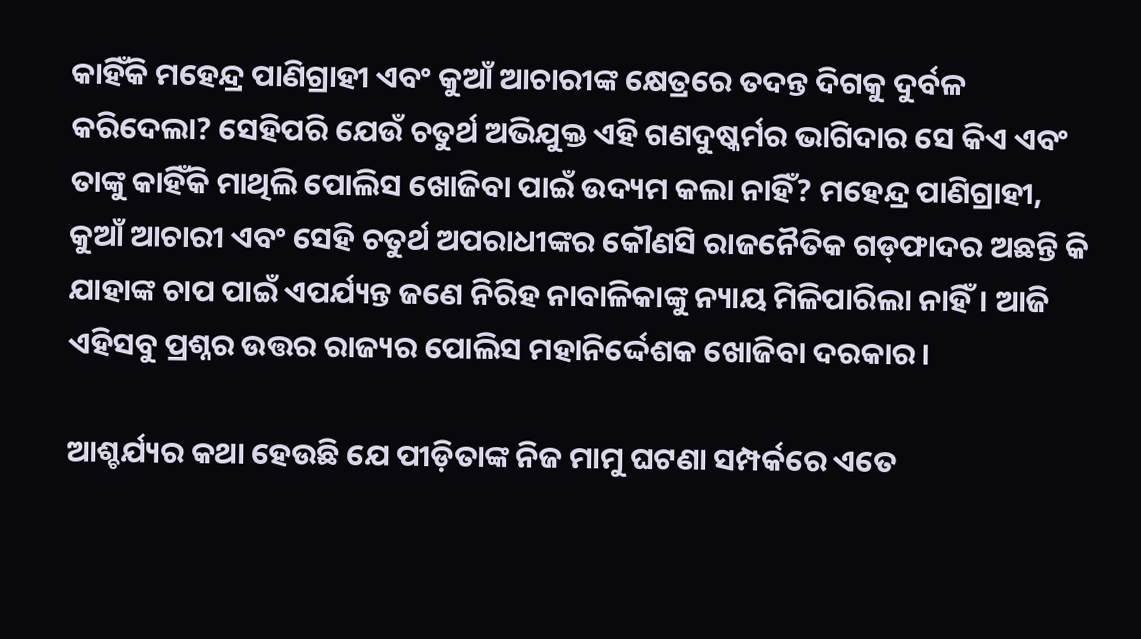କାହିଁକି ମହେନ୍ଦ୍ର ପାଣିଗ୍ରାହୀ ଏବଂ କୁଆଁ ଆଚାରୀଙ୍କ କ୍ଷେତ୍ରରେ ତଦନ୍ତ ଦିଗକୁ ଦୁର୍ବଳ କରିଦେଲା? ସେହିପରି ଯେଉଁ ଚତୁର୍ଥ ଅଭିଯୁକ୍ତ ଏହି ଗଣଦୁଷ୍କର୍ମର ଭାଗିଦାର ସେ କିଏ ଏବଂ ତାଙ୍କୁ କାହିଁକି ମାଥିଲି ପୋଲିସ ଖୋଜିବା ପାଇଁ ଉଦ୍ୟମ କଲା ନାହିଁ? ମହେନ୍ଦ୍ର ପାଣିଗ୍ରାହୀ, କୁଆଁ ଆଚାରୀ ଏବଂ ସେହି ଚତୁର୍ଥ ଅପରାଧୀଙ୍କର କୌଣସି ରାଜନୈତିକ ଗଡ୍‌ଫାଦର ଅଛନ୍ତି କି ଯାହାଙ୍କ ଚାପ ପାଇଁ ଏପର୍ଯ୍ୟନ୍ତ ଜଣେ ନିରିହ ନାବାଳିକାଙ୍କୁ ନ୍ୟାୟ ମିଳିପାରିଲା ନାହିଁ। ଆଜି ଏହିସବୁ ପ୍ରଶ୍ନର ଉତ୍ତର ରାଜ୍ୟର ପୋଲିସ ମହାନିର୍ଦ୍ଦେଶକ ଖୋଜିବା ଦରକାର।

ଆଶ୍ଚର୍ଯ୍ୟର କଥା ହେଉଛି ଯେ ପୀଡ଼ିତାଙ୍କ ନିଜ ମାମୁ ଘଟଣା ସମ୍ପର୍କରେ ଏତେ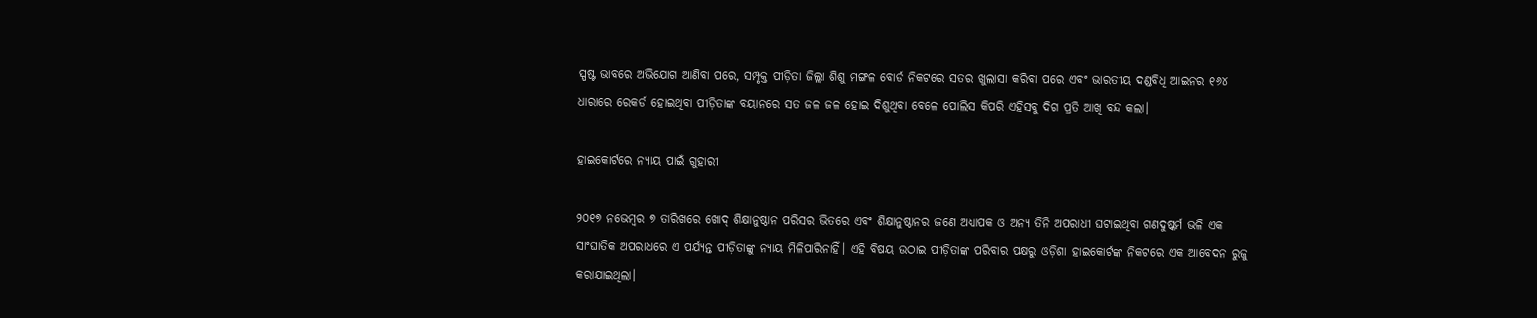ସ୍ପଷ୍ଟ ଭାବରେ ଅଭିଯୋଗ ଆଣିବା ପରେ, ସମ୍ପୃକ୍ତ ପୀଡ଼ିତା ଜିଲ୍ଲା ଶିଶୁ ମଙ୍ଗଳ ବୋର୍ଡ ନିକଟରେ ସତର ଖୁଲାସା କରିବା ପରେ ଏବଂ ଭାରତୀୟ ଦଣ୍ଡବିଧି ଆଇନର ୧୬୪ ଧାରାରେ ରେକର୍ଡ ହୋଇଥିବା ପୀଡ଼ିତାଙ୍କ ବୟାନରେ ସତ ଜଳ ଜଳ ହୋଇ ଦିଶୁଥିବା ବେଳେ ପୋଲିସ କିପରି ଏହିସବୁ ଦିଗ ପ୍ରତି ଆଖି ବନ୍ଦ କଲା।

ହାଇକୋର୍ଟରେ ନ୍ୟାୟ ପାଇଁ ଗୁହାରୀ

୨୦୧୭ ନଭେମ୍ବର ୭ ତାରିଖରେ ଖୋଦ୍ ଶିକ୍ଷାନୁଷ୍ଠାନ ପରିସର ଭିତରେ ଏବଂ ଶିକ୍ଷାନୁଷ୍ଠାନର ଜଣେ ଅଧ୍ୟାପକ ଓ ଅନ୍ୟ ତିନି ଅପରାଧୀ ଘଟାଇଥିବା ଗଣଦୁଷ୍କର୍ମ ଭଳି ଏକ ସାଂଘାତିକ ଅପରାଧରେ ଏ ପର୍ଯ୍ୟନ୍ତ ପୀଡ଼ିତାଙ୍କୁ ନ୍ୟାୟ ମିଳିପାରିନାହିଁ। ଏହି ବିଷୟ ଉଠାଇ ପୀଡ଼ିତାଙ୍କ ପରିବାର ପକ୍ଷରୁ ଓଡ଼ିଶା ହାଇକୋର୍ଟଙ୍କ ନିକଟରେ ଏକ ଆବେଦନ ରୁଜୁ କରାଯାଇଥିଲା।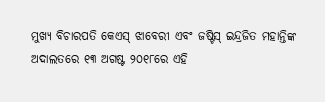ମୁଖ୍ୟ ବିଚାରପତି କେଏସ୍ ଝାବେରୀ ଏବଂ ଜଷ୍ଟିସ୍ ଇନ୍ଦ୍ରଜିତ ମହାନ୍ତିଙ୍କ ଅଦାଲତରେ ୧୩ ଅଗଷ୍ଟ ୨୦୧୮ରେ ଏହି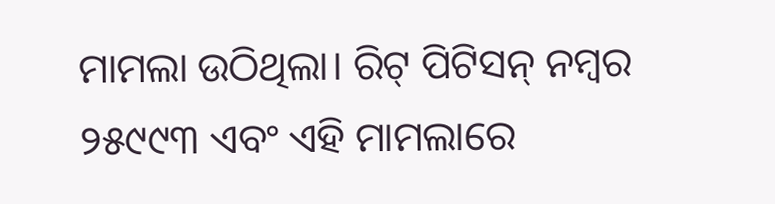ମାମଲା ଉଠିଥିଲା। ରିଟ୍ ପିଟିସନ୍ ନମ୍ବର ୨୫୯୯୩ ଏବଂ ଏହି ମାମଲାରେ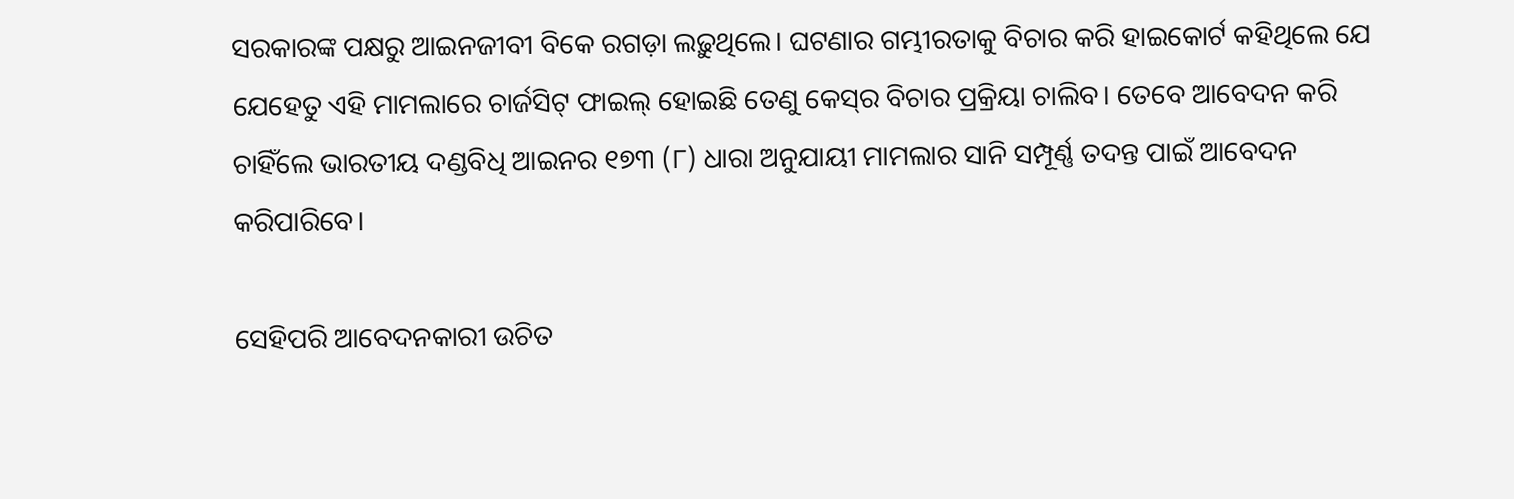ସରକାରଙ୍କ ପକ୍ଷରୁ ଆଇନଜୀବୀ ବିକେ ରଗଡ଼ା ଲଢ଼ୁଥିଲେ। ଘଟଣାର ଗମ୍ଭୀରତାକୁ ବିଚାର କରି ହାଇକୋର୍ଟ କହିଥିଲେ ଯେ ଯେହେତୁ ଏହି ମାମଲାରେ ଚାର୍ଜସିଟ୍ ଫାଇଲ୍ ହୋଇଛି ତେଣୁ କେସ୍‌ର ବିଚାର ପ୍ରକ୍ରିୟା ଚାଲିବ। ତେବେ ଆବେଦନ କରି ଚାହିଁଲେ ଭାରତୀୟ ଦଣ୍ଡବିଧି ଆଇନର ୧୭୩ (୮) ଧାରା ଅନୁଯାୟୀ ମାମଲାର ସାନି ସମ୍ପୂର୍ଣ୍ଣ ତଦନ୍ତ ପାଇଁ ଆବେଦନ କରିପାରିବେ।

ସେହିପରି ଆବେଦନକାରୀ ଉଚିତ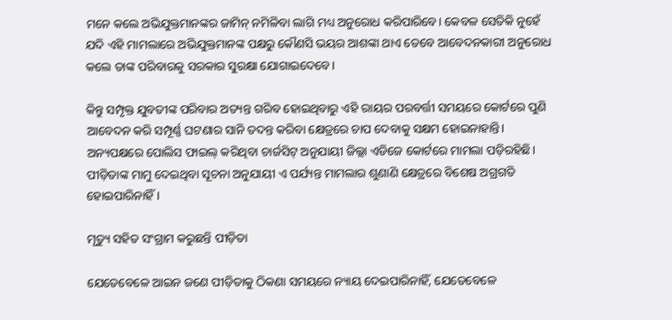ମନେ କଲେ ଅଭିଯୁକ୍ତମାନଙ୍କର ଜାମିନ୍‌ ନମିଳିବା ଲାଗି ମଧ୍ୟ ଅନୁରୋଧ କରିପାରିବେ। କେବଳ ସେତିକି ନୁହେଁ ଯଦି ଏହି ମାମଲାରେ ଅଭିଯୁକ୍ତମାନଙ୍କ ପକ୍ଷରୁ କୌଣସି ଭୟର ଆଶଙ୍କା ଥାଏ ତେବେ ଆବେଦନକାରୀ ଅନୁରୋଧ କଲେ ତାଙ୍କ ପରିବାରକୁ ସରକାର ସୁରକ୍ଷା ଯୋଗାଇଦେବେ।

କିନ୍ତୁ ସମ୍ପୃକ୍ତ ଯୁବତୀଙ୍କ ପରିବାର ଅତ୍ୟନ୍ତ ଗରିବ ହୋଇଥିବାରୁ ଏହି ରାୟର ପରବର୍ତ୍ତୀ ସମୟରେ କୋର୍ଟରେ ପୁଣି ଆବେଦନ କରି ସମ୍ପୂର୍ଣ୍ଣ ଘଟଣାର ସାନି ତଦନ୍ତ କରିବା କ୍ଷେତ୍ରରେ ଚାପ ଦେବାକୁ ସକ୍ଷମ ହୋଇନାହାନ୍ତି। ଅନ୍ୟପକ୍ଷରେ ପୋଲିସ ଫାଇଲ୍ କରିଥିବା ଚାର୍ଜସିଟ୍ ଅନୁଯାୟୀ ଜିଲ୍ଲା ଏଡିଜେ କୋର୍ଟରେ ମାମଲା ପଡ଼ିରହିଛି। ପୀଡ଼ିତାଙ୍କ ମାମୁ ଦେଇଥିବା ସୂଚନା ଅନୁଯାୟୀ ଏ ପର୍ଯ୍ୟନ୍ତ ମାମଲାର ଶୁଣାଣି କ୍ଷେତ୍ରରେ ବିଶେଷ ଅଗ୍ରଗତି ହୋଇପାରିନାହିଁ।

ମୃତ୍ୟୁ ସହିତ ସଂଗ୍ରାମ କରୁଛନ୍ତି ପୀଡ଼ିତା

ଯେତେବେଳେ ଆଇନ ଜଣେ ପୀଡ଼ିତାକୁ ଠିକଣା ସମୟରେ ନ୍ୟାୟ ଦେଇପାରିନାହିଁ, ଯେତେବେଳେ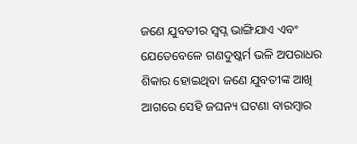ଜଣେ ଯୁବତୀର ସ୍ୱପ୍ନ ଭାଙ୍ଗିଯାଏ ଏବଂ ଯେତେବେଳେ ଗଣଦୁଷ୍କର୍ମ ଭଳି ଅପରାଧର ଶିକାର ହୋଇଥିବା ଜଣେ ଯୁବତୀଙ୍କ ଆଖି ଆଗରେ ସେହି ଜଘନ୍ୟ ଘଟଣା ବାରମ୍ବାର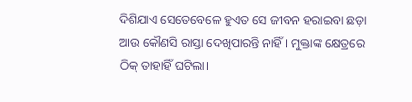ଦିଶିଯାଏ ସେତେବେଳେ ହୁଏତ ସେ ଜୀବନ ହରାଇବା ଛଡ଼ା ଆଉ କୌଣସି ରାସ୍ତା ଦେଖିପାରନ୍ତି ନାହିଁ। ମୁକ୍ତାଙ୍କ କ୍ଷେତ୍ରରେ ଠିକ୍ ତାହାହିଁ ଘଟିଲା।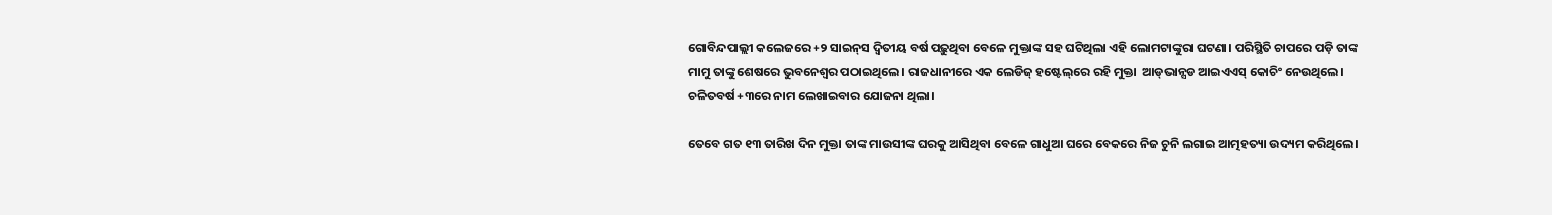ଗୋବିନ୍ଦପାଲ୍ଲୀ କଲେଜରେ +୨ ସାଇନ୍‌ସ ଦ୍ୱିତୀୟ ବର୍ଷ ପଢ଼ୁଥିବା ବେଳେ ମୁକ୍ତାଙ୍କ ସହ ଘଟିଥିଲା ଏହି ଲୋମଟାଙ୍କୁରା ଘଟଣା। ପରିସ୍ଥିତି ଚାପରେ ପଡ଼ି ତାଙ୍କ ମାମୁ ତାଙ୍କୁ ଶେଷରେ ଭୁବନେଶ୍ୱର ପଠାଇଥିଲେ। ରାଜଧାନୀରେ ଏକ ଲେଡିଜ୍ ହଷ୍ଟେଲ୍‌ରେ ରହି ମୁକ୍ତା  ଆଡ୍‌ଭାନ୍ସଡ ଆଇଏଏସ୍ କୋଚିଂ ନେଉଥିଲେ। ଚଳିତବର୍ଷ +୩ରେ ନାମ ଲେଖାଇବାର ଯୋଜନା ଥିଲା।

ତେବେ ଗତ ୧୩ ତାରିଖ ଦିନ ମୁକ୍ତା ତାଙ୍କ ମାଉସୀଙ୍କ ଘରକୁ ଆସିଥିବା ବେଳେ ଗାଧୁଆ ଘରେ ବେକରେ ନିଜ ଚୁନି ଲଗାଇ ଆତ୍ମହତ୍ୟା ଉଦ୍ୟମ କରିଥିଲେ।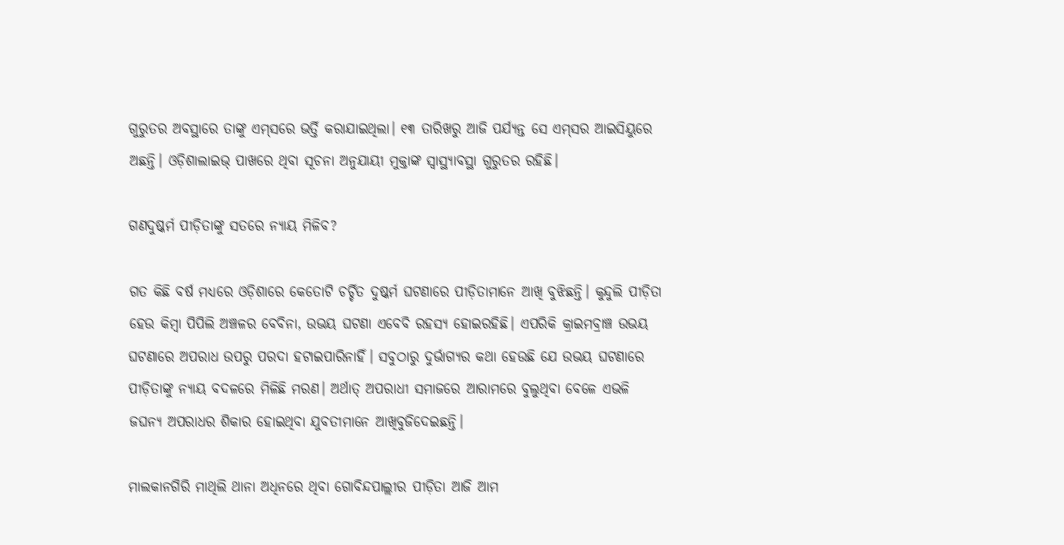ଗୁରୁତର ଅବସ୍ଥାରେ ତାଙ୍କୁ ଏମ୍‌ସରେ ଭର୍ତ୍ତି କରାଯାଇଥିଲା। ୧୩ ତାରିଖରୁ ଆଜି ପର୍ଯ୍ୟନ୍ତ ସେ ଏମ୍‌ସର ଆଇସିୟୁରେ ଅଛନ୍ତି। ଓଡ଼ିଶାଲାଇଭ୍‌ ପାଖରେ ଥିବା ସୂଚନା ଅନୁଯାୟୀ ମୁକ୍ତାଙ୍କ ସ୍ୱାସ୍ଥ୍ୟାବସ୍ଥା ଗୁରୁତର ରହିଛି।

ଗଣଦୁଷ୍କର୍ମ ପୀଡ଼ିତାଙ୍କୁ ସତରେ ନ୍ୟାୟ ମିଳିବ?

ଗତ କିଛି ବର୍ଷ ମଧ୍ୟରେ ଓଡ଼ିଶାରେ କେତୋଟି ଚର୍ଚ୍ଚିତ ଦୁଷ୍କର୍ମ ଘଟଣାରେ ପୀଡ଼ିତାମାନେ ଆଖି ବୁଝିଛନ୍ତି। କୁନ୍ଦୁଲି ପୀଡ଼ିତା ହେଉ କିମ୍ବା ପିପିଲି ଅଞ୍ଚଳର ବେବିନା, ଉଭୟ ଘଟଣା ଏବେବି ରହସ୍ୟ ହୋଇରହିଛି। ଏପରିକି କ୍ରାଇମବ୍ରାଞ୍ଚ ଉଭୟ ଘଟଣାରେ ଅପରାଧ ଉପରୁ ପରଦା ହଟାଇପାରିନାହିଁ। ସବୁଠାରୁ ଦୁର୍ଭାଗ୍ୟର କଥା ହେଉଛି ଯେ ଉଭୟ ଘଟଣାରେ ପୀଡ଼ିତାଙ୍କୁ ନ୍ୟାୟ ବଦଳରେ ମିଳିଛି ମରଣ। ଅର୍ଥାତ୍‌ ଅପରାଧୀ ସମାଜରେ ଆରାମରେ ବୁଲୁଥିବା ବେଳେ ଏଭଳି ଜଘନ୍ୟ ଅପରାଧର ଶିକାର ହୋଇଥିବା ଯୁବତୀମାନେ ଆଖିବୁଜିଦେଇଛନ୍ତି।

ମାଲକାନଗିରି ମାଥିଲି ଥାନା ଅଧିନରେ ଥିବା ଗୋବିନ୍ଦପାଲ୍ଲୀର ପୀଡ଼ିତା ଆଜି ଆମ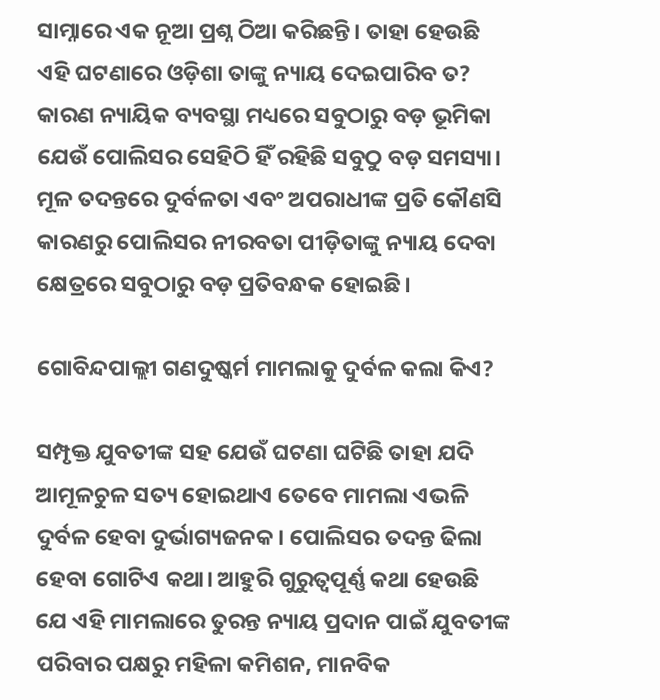ସାମ୍ନାରେ ଏକ ନୂଆ ପ୍ରଶ୍ନ ଠିଆ କରିଛନ୍ତି। ତାହା ହେଉଛି ଏହି ଘଟଣାରେ ଓଡ଼ିଶା ତାଙ୍କୁ ନ୍ୟାୟ ଦେଇପାରିବ ତ? କାରଣ ନ୍ୟାୟିକ ବ୍ୟବସ୍ଥା ମଧ୍ୟରେ ସବୁଠାରୁ ବଡ଼ ଭୂମିକା ଯେଉଁ ପୋଲିସର ସେହିଠି ହିଁ ରହିଛି ସବୁଠୁ ବଡ଼ ସମସ୍ୟା। ମୂଳ ତଦନ୍ତରେ ଦୁର୍ବଳତା ଏବଂ ଅପରାଧୀଙ୍କ ପ୍ରତି କୌଣସି କାରଣରୁ ପୋଲିସର ନୀରବତା ପୀଡ଼ିତାଙ୍କୁ ନ୍ୟାୟ ଦେବା କ୍ଷେତ୍ରରେ ସବୁଠାରୁ ବଡ଼ ପ୍ରତିବନ୍ଧକ ହୋଇଛି।

ଗୋବିନ୍ଦପାଲ୍ଲୀ ଗଣଦୁଷ୍କର୍ମ ମାମଲାକୁ ଦୁର୍ବଳ କଲା କିଏ?

ସମ୍ପୃକ୍ତ ଯୁବତୀଙ୍କ ସହ ଯେଉଁ ଘଟଣା ଘଟିଛି ତାହା ଯଦି ଆମୂଳଚୁଳ ସତ୍ୟ ହୋଇଥାଏ ତେବେ ମାମଲା ଏଭଳି ଦୁର୍ବଳ ହେବା ଦୁର୍ଭାଗ୍ୟଜନକ। ପୋଲିସର ତଦନ୍ତ ଢିଲା ହେବା ଗୋଟିଏ କଥା। ଆହୁରି ଗୁରୁତ୍ୱପୂର୍ଣ୍ଣ କଥା ହେଉଛି ଯେ ଏହି ମାମଲାରେ ତୁରନ୍ତ ନ୍ୟାୟ ପ୍ରଦାନ ପାଇଁ ଯୁବତୀଙ୍କ ପରିବାର ପକ୍ଷରୁ ମହିଳା କମିଶନ, ମାନବିକ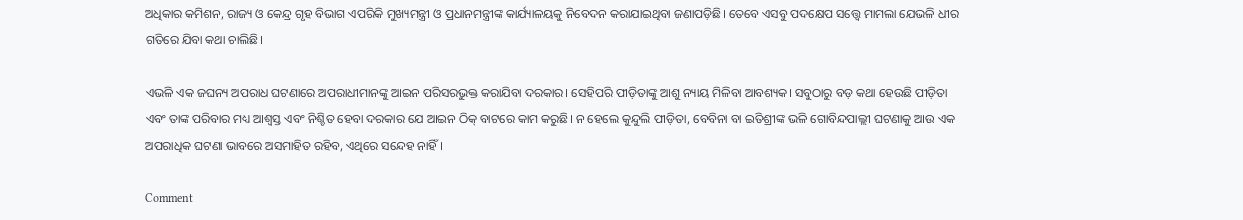ଅଧିକାର କମିଶନ, ରାଜ୍ୟ ଓ କେନ୍ଦ୍ର ଗୃହ ବିଭାଗ ଏପରିକି ମୁଖ୍ୟମନ୍ତ୍ରୀ ଓ ପ୍ରଧାନମନ୍ତ୍ରୀଙ୍କ କାର୍ଯ୍ୟାଳୟକୁ ନିବେଦନ କରାଯାଇଥିବା ଜଣାପଡ଼ିଛି। ତେବେ ଏସବୁ ପଦକ୍ଷେପ ସତ୍ତ୍ୱେ ମାମଲା ଯେଭଳି ଧୀର ଗତିରେ ଯିବା କଥା ଚାଲିଛି।

ଏଭଳି ଏକ ଜଘନ୍ୟ ଅପରାଧ ଘଟଣାରେ ଅପରାଧୀମାନଙ୍କୁ ଆଇନ ପରିସରଭୁକ୍ତ କରାଯିବା ଦରକାର। ସେହିପରି ପୀଡ଼ିତାଙ୍କୁ ଆଶୁ ନ୍ୟାୟ ମିଳିବା ଆବଶ୍ୟକ। ସବୁଠାରୁ ବଡ଼ କଥା ହେଉଛି ପୀଡ଼ିତା ଏବଂ ତାଙ୍କ ପରିବାର ମଧ୍ୟ ଆଶ୍ୱସ୍ତ ଏବଂ ନିଶ୍ଚିତ ହେବା ଦରକାର ଯେ ଆଇନ ଠିକ୍‌ ବାଟରେ କାମ କରୁଛି। ନ ହେଲେ କୁନ୍ଦୁଲି ପୀଡ଼ିତା, ବେବିନା ବା ଇତିଶ୍ରୀଙ୍କ ଭଳି ଗୋବିନ୍ଦପାଲ୍ଲୀ ଘଟଣାକୁ ଆଉ ଏକ ଅପରାଧିକ ଘଟଣା ଭାବରେ ଅସମାହିତ ରହିବ, ଏଥିରେ ସନ୍ଦେହ ନାହିଁ।

Comment